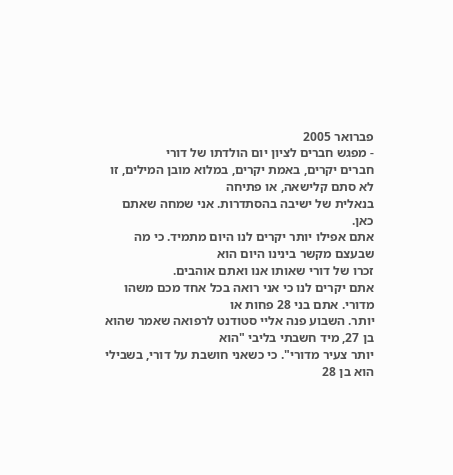פברואר 2005
- מפגש חברים לציון יום הולדתו של דורי
חברים יקרים, באמת יקרים, במלוא מובן המילים, זו לא סתם קלישאה, או פתיחה
בנאלית של ישיבה בהסתדרות. אני שמחה שאתם כאן.
אתם אפילו יותר יקרים לנו היום מתמיד. כי מה שבעצם מקשר בינינו היום הוא
זכרו של דורי שאותו אנו ואתם אוהבים.
אתם יקרים לנו כי אני רואה בכל אחד מכם משהו מדורי. אתם בני 28 פחות או
יותר. השבוע פנה אליי סטודנט לרפואה שאמר שהוא בן 27, מיד חשבתי בליבי "הוא
יותר צעיר מדורי". כי כשאני חושבת על דורי, בשבילי הוא בן 28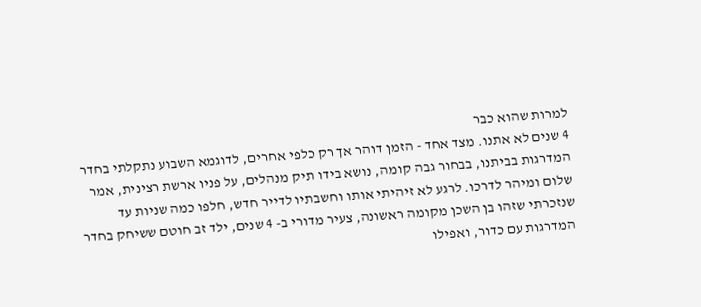למרות שהוא כבר
4 שנים לא אתנו. מצד אחד - הזמן דוהר אך רק כלפי אחרים, לדוגמא השבוע נתקלתי בחדר
המדרגות בביתנו, בבחור גבה קומה, נושא בידו תיק מנהלים, על פניו ארשת רצינית, אמר
שלום ומיהר לדרכו. לרגע לא זיהיתי אותו וחשבתיו לדייר חדש, חלפו כמה שניות עד
שנזכרתי שזהו בן השכן מקומה ראשונה, צעיר מדורי ב- 4 שנים, ילד זב חוטם ששיחק בחדר
המדרגות עם כדור, ואפילו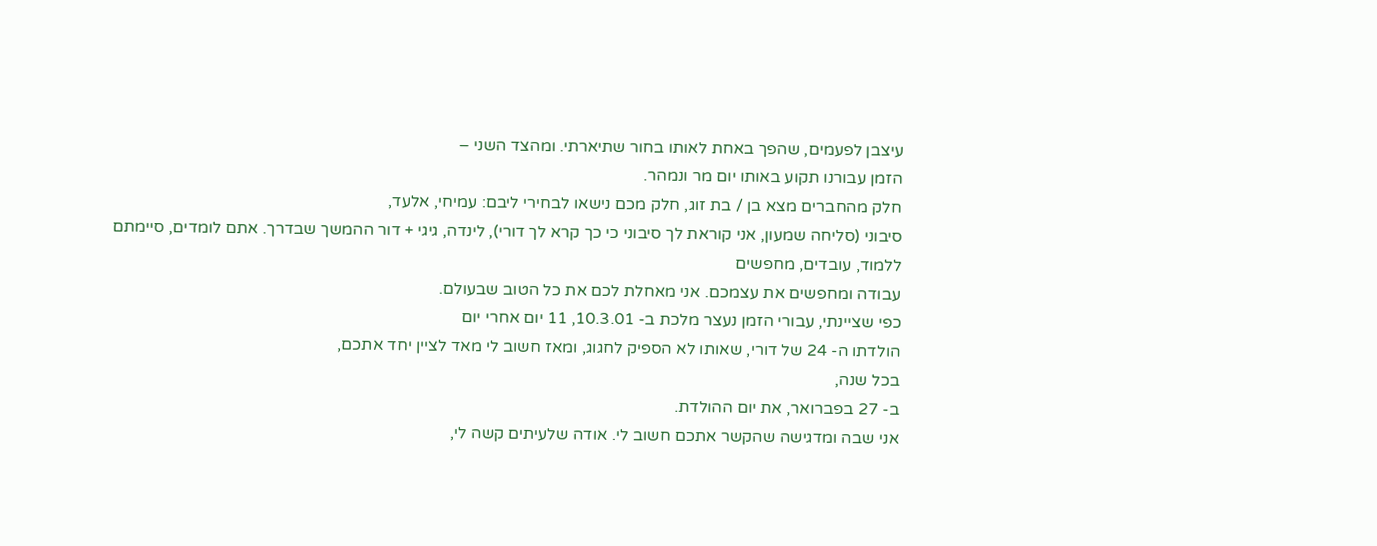עיצבן לפעמים, שהפך באחת לאותו בחור שתיארתי. ומהצד השני –
הזמן עבורנו תקוע באותו יום מר ונמהר.
חלק מהחברים מצא בן / בת זוג, חלק מכם נישאו לבחירי ליבם: עמיחי, אלעד,
סיבוני (סליחה שמעון, אני קוראת לך סיבוני כי כך קרא לך דורי), לינדה, גיגי + דור ההמשך שבדרך. אתם לומדים, סיימתם ללמוד, עובדים, מחפשים
עבודה ומחפשים את עצמכם. אני מאחלת לכם את כל הטוב שבעולם.
כפי שציינתי, עבורי הזמן נעצר מלכת ב- 10.3.01, 11 יום אחרי יום
הולדתו ה- 24 של דורי, שאותו לא הספיק לחגוג, ומאז חשוב לי מאד לציין יחד אתכם,
בכל שנה,
ב- 27 בפברואר, את יום ההולדת.
אני שבה ומדגישה שהקשר אתכם חשוב לי. אודה שלעיתים קשה לי,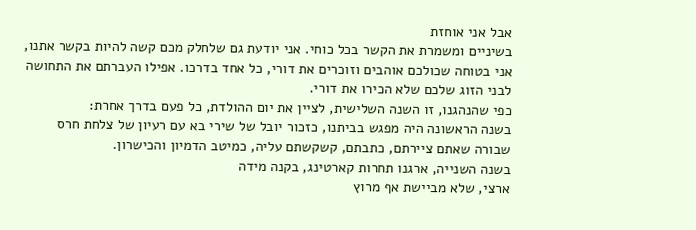אבל אני אוחזת
בשיניים ומשמרת את הקשר בכל כוחי. אני יודעת גם שלחלק מכם קשה להיות בקשר אתנו,
אני בטוחה שכולכם אוהבים וזוכרים את דורי, כל אחד בדרכו. אפילו העברתם את התחושה
לבני הזוג שלכם שלא הכירו את דורי.
כפי שהנהגנו, זו השנה השלישית, לציין את יום ההולדת, כל פעם בדרך אחרת:
בשנה הראשונה היה מפגש בביתנו, כזכור יובל של שירי בא עם רעיון של צלחת חרס
שבורה שאתם ציירתם, כתבתם, קשקשתם עליה, כמיטב הדמיון והכישרון.
בשנה השנייה, ארגנו תחרות קארטינג, בקנה מידה
ארצי, שלא מביישת אף מרוץ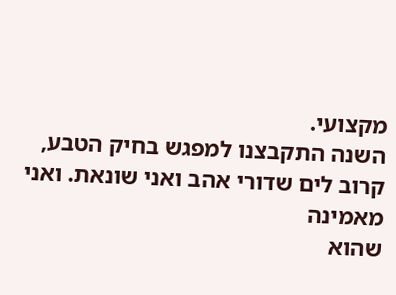מקצועי.
השנה התקבצנו למפגש בחיק הטבע, קרוב לים שדורי אהב ואני שונאת. ואני מאמינה
שהוא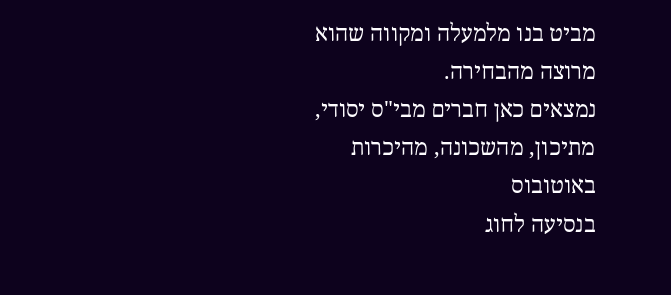מביט בנו מלמעלה ומקווה שהוא מרוצה מהבחירה.
נמצאים כאן חברים מבי"ס יסודי, מתיכון, מהשכונה, מהיכרות באוטובוס
בנסיעה לחוג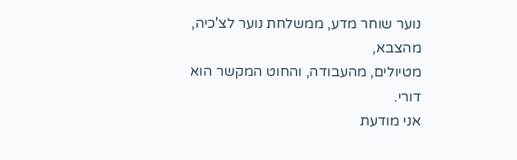נוער שוחר מדע, ממשלחת נוער לצ'כיה, מהצבא,
מטיולים, מהעבודה, והחוט המקשר הוא דורי.
אני מודעת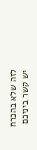לזה שלא בהכרח יש קשר ביניכם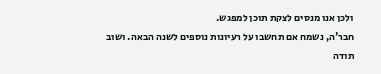ולכן אנו מנסים לצקת תוכן למפגש.
חבר'ה, נשמח אם תחשבו על רעיונות נוספים לשנה הבאה. ושוב תודה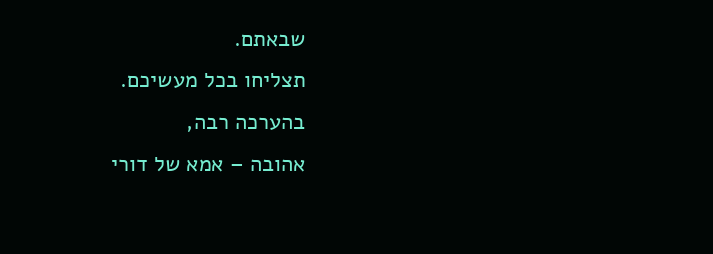שבאתם.
תצליחו בכל מעשיכם.
בהערכה רבה,
אהובה – אמא של דורי